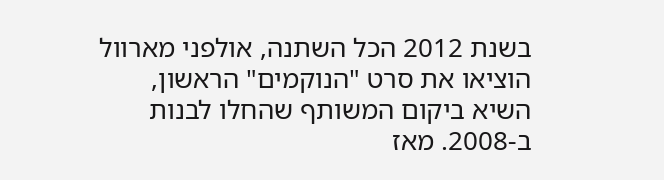בשנת 2012 הכל השתנה, אולפני מארוול הוציאו את סרט "הנוקמים" הראשון, השיא ביקום המשותף שהחלו לבנות ב-2008. מאז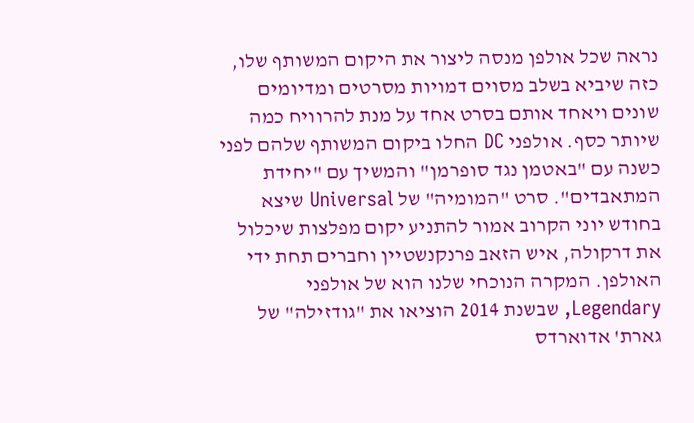נראה שכל אולפן מנסה ליצור את היקום המשותף שלו, כזה שיביא בשלב מסוים דמויות מסרטים ומדיומים שונים ויאחד אותם בסרט אחד על מנת להרוויח כמה שיותר כסף. אולפני DC החלו ביקום המשותף שלהם לפני כשנה עם "באטמן נגד סופרמן" והמשיך עם "יחידת המתאבדים". סרט "המומיה" של Universal שיצא בחודש יוני הקרוב אמור להתניע יקום מפלצות שיכלול את דרקולה, איש הזאב פרנקנשטיין וחברים תחת ידי האולפן. המקרה הנוכחי שלנו הוא של אולפני Legendary, שבשנת 2014 הוציאו את "גודזילה" של גארת' אדוארדס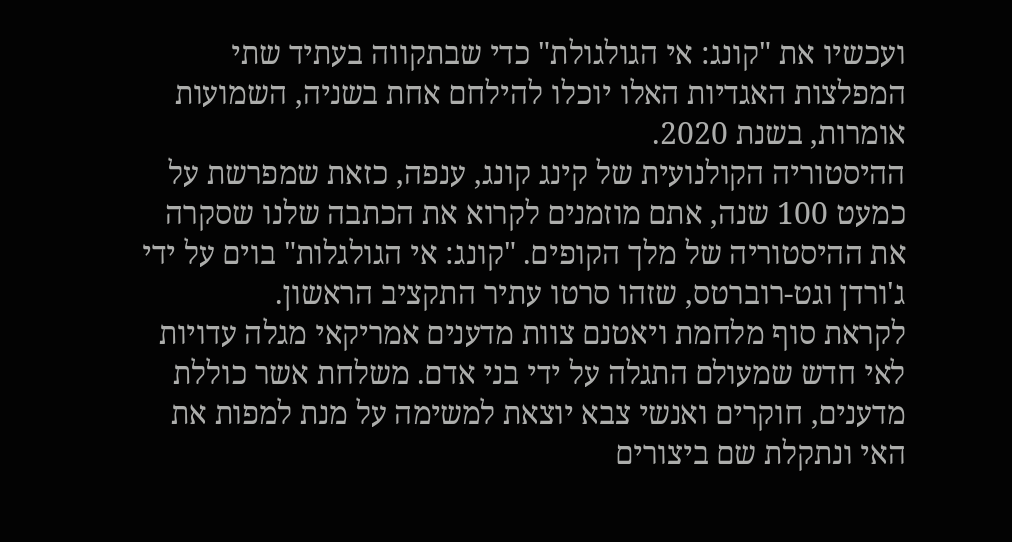ועכשיו את "קונג: אי הגולגולת" כדי שבתקווה בעתיד שתי המפלצות האגדיות האלו יוכלו להילחם אחת בשניה, השמועות אומרות, בשנת 2020.
ההיסטוריה הקולנועית של קינג קונג, ענפה, כזאת שמפרשת על כמעט 100 שנה, אתם מוזמנים לקרוא את הכתבה שלנו שסקרה את ההיסטוריה של מלך הקופים. "קונג: אי הגולגלות" בוים על ידי ג'ורדן וגט-רוברטס, שזהו סרטו עתיר התקציב הראשון.
לקראת סוף מלחמת ויאטנם צוות מדענים אמריקאי מגלה עדויות לאי חדש שמעולם התגלה על ידי בני אדם. משלחת אשר כוללת מדענים, חוקרים ואנשי צבא יוצאת למשימה על מנת למפות את האי ונתקלת שם ביצורים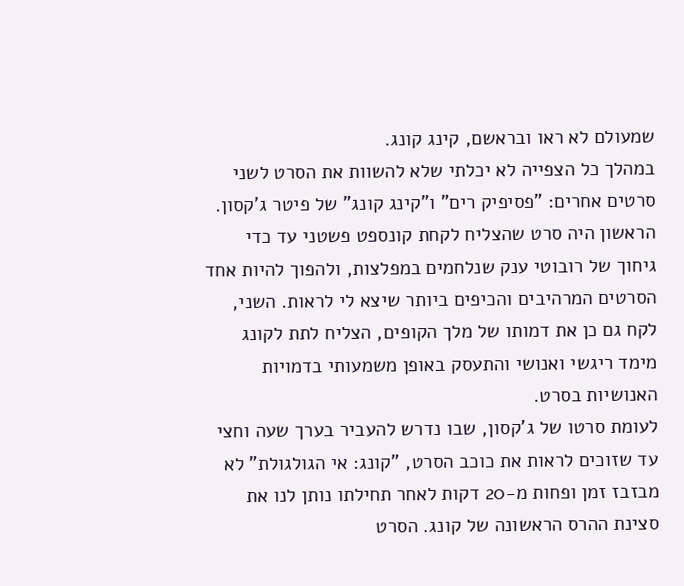שמעולם לא ראו ובראשם, קינג קונג.
במהלך כל הצפייה לא יכלתי שלא להשוות את הסרט לשני סרטים אחרים: "פסיפיק רים" ו"קינג קונג" של פיטר ג'קסון. הראשון היה סרט שהצליח לקחת קונספט פשטני עד כדי גיחוך של רובוטי ענק שנלחמים במפלצות, ולהפוך להיות אחד הסרטים המרהיבים והכיפים ביותר שיצא לי לראות. השני, לקח גם כן את דמותו של מלך הקופים, הצליח לתת לקונג מימד ריגשי ואנושי והתעסק באופן משמעותי בדמויות האנושיות בסרט.
לעומת סרטו של ג'קסון, שבו נדרש להעביר בערך שעה וחצי עד שזוכים לראות את כוכב הסרט, "קונג: אי הגולגולת" לא מבזבז זמן ופחות מ-20 דקות לאחר תחילתו נותן לנו את סצינת ההרס הראשונה של קונג. הסרט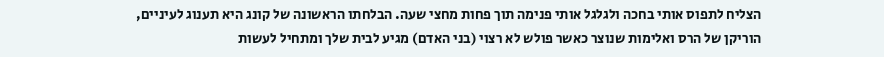הצליח לתפוס אותי בחכה ולגלגל אותי פנימה תוך פחות מחצי שעה. הבלחתו הראשונה של קונג היא תענוג לעיניים, הוריקן של הרס ואלימות שנוצר כאשר פולש לא רצוי (בני האדם) מגיע לבית שלך ומתחיל לעשות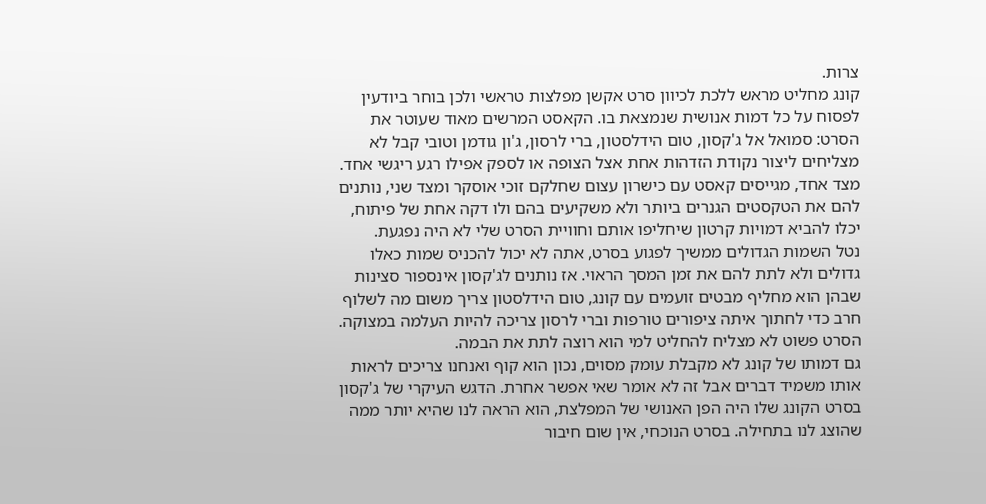צרות.
קונג מחליט מראש ללכת לכיוון סרט אקשן מפלצות טראשי ולכן בוחר ביודעין לפסוח על כל דמות אנושית שנמצאת בו. הקאסט המרשים מאוד שעוטר את הסרט: סמואל אל ג'קסון, טום הידלסטון, ברי לרסון, ג'ון גודמן וטובי קבל לא מצליחים ליצור נקודת הזדהות אחת אצל הצופה או לספק אפילו רגע ריגשי אחד. מצד אחד, מגייסים קאסט עם כישרון עצום שחלקם זוכי אוסקר ומצד שני, נותנים להם את הטקסטים הגנרים ביותר ולא משקיעים בהם ולו דקה אחת של פיתוח, יכלו להביא דמויות קרטון שיחליפו אותם וחוויית הסרט שלי לא היה נפגעת.
נטל השמות הגדולים ממשיך לפגוע בסרט, אתה לא יכול להכניס שמות כאלו גדולים ולא לתת להם את זמן המסך הראוי. אז נותנים לג'קסון אינספור סצינות שבהן הוא מחליף מבטים זועמים עם קונג, טום הידלסטון צריך משום מה לשלוף חרב כדי לחתוך איתה ציפורים טורפות וברי לרסון צריכה להיות העלמה במצוקה. הסרט פשוט לא מצליח להחליט למי הוא רוצה לתת את הבמה.
גם דמותו של קונג לא מקבלת עומק מסוים, נכון הוא קוף ואנחנו צריכים לראות אותו משמיד דברים אבל זה לא אומר שאי אפשר אחרת. הדגש העיקרי של ג'קסון בסרט הקונג שלו היה הפן האנושי של המפלצת, הוא הראה לנו שהיא יותר ממה שהוצג לנו בתחילה. בסרט הנוכחי, אין שום חיבור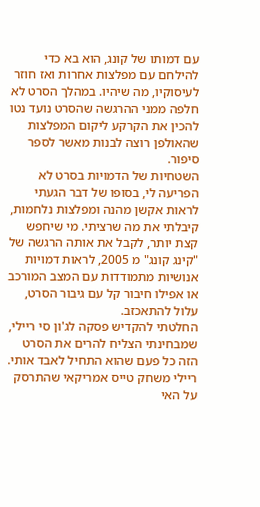עם דמותו של קונג, הוא בא כדי להילחם עם מפלצות אחרות ואז חוזר לעיסוקיו, מה שיהיו. במהלך הסרט לא חלפה ממני ההרגשה שהסרט נועד נטו להכין את הקרקע ליקום המפלצות שהאולפן רוצה לבנות מאשר לספר סיפור.
השטחיות של הדמויות בסרט לא הפריעה לי, בסופו של דבר הגעתי לראות אקשן מהנה ומפלצות נלחמות, קיבלתי את מה שרציתי. מי שיחפש קצת יותר, לקבל את אותה הרגשה של "קינג קונג" מ 2005, לראות דמויות אנושיות מתמודדות עם המצב המורכב או אפילו חיבור קל עם גיבור הסרט, עלול להתאכזב.
החלטתי להקדיש פסקה לג'ון סי ריילי, שמבחינתי הצליח להרים את הסרט הזה כל פעם שהוא התחיל לאבד אותי. ריילי משחק טייס אמריקאי שהתרסק על האי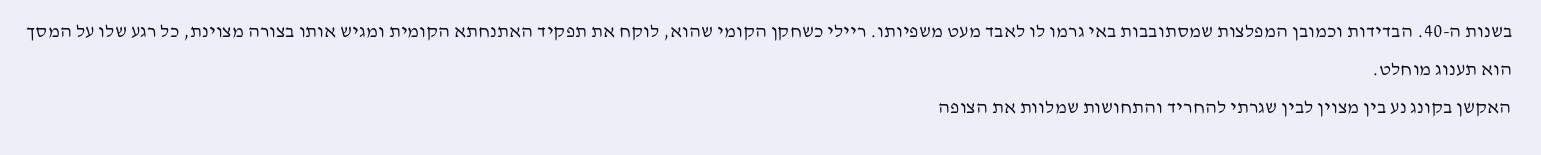בשנות ה-40. הבדידות וכמובן המפלצות שמסתובבות באי גרמו לו לאבד מעט משפיותו. ריילי כשחקן הקומי שהוא, לוקח את תפקיד האתנחתא הקומית ומגיש אותו בצורה מצוינת, כל רגע שלו על המסך הוא תענוג מוחלט.
האקשן בקונג נע בין מצוין לבין שגרתי להחריד והתחושות שמלוות את הצופה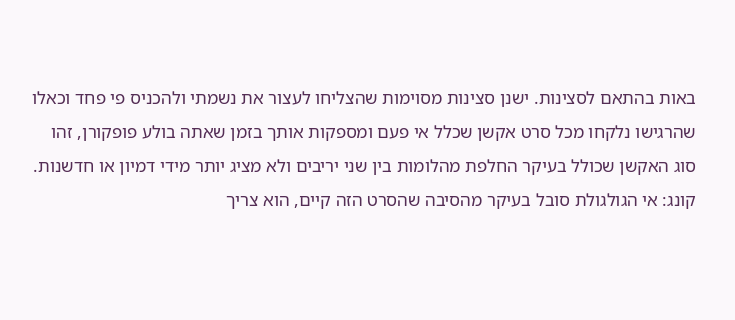באות בהתאם לסצינות. ישנן סצינות מסוימות שהצליחו לעצור את נשמתי ולהכניס פי פחד וכאלו שהרגישו נלקחו מכל סרט אקשן שכלל אי פעם ומספקות אותך בזמן שאתה בולע פופקורן, זהו סוג האקשן שכולל בעיקר החלפת מהלומות בין שני יריבים ולא מציג יותר מידי דמיון או חדשנות.
קונג: אי הגולגולת סובל בעיקר מהסיבה שהסרט הזה קיים, הוא צריך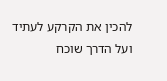להכין את הקרקע לעתיד ועל הדרך שוכח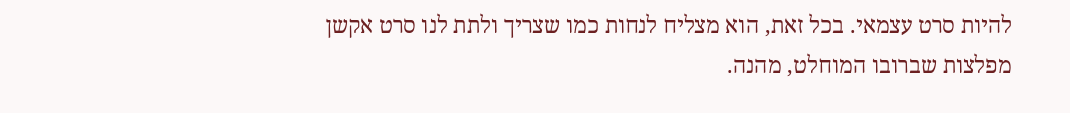להיות סרט עצמאי. בכל זאת, הוא מצליח לנחות כמו שצריך ולתת לנו סרט אקשן מפלצות שברובו המוחלט, מהנה.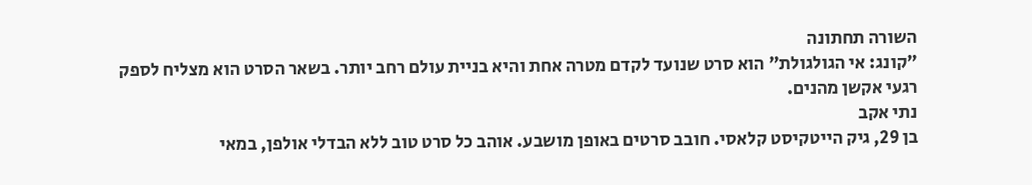השורה תחתונה
"קונג: אי הגולגולת" הוא סרט שנועד לקדם מטרה אחת והיא בניית עולם רחב יותר. בשאר הסרט הוא מצליח לספק רגעי אקשן מהנים.
נתי אקב
בן 29, גיק הייטקיסט קלאסי. חובב סרטים באופן מושבע. אוהב כל סרט טוב ללא הבדלי אולפן, במאי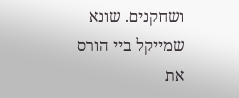ושחקנים. שונא שמייקל ביי הורס את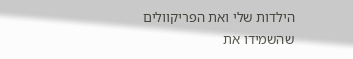הילדות שלי ואת הפריקוולים שהשמידו את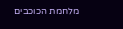מלחמת הכוכבים